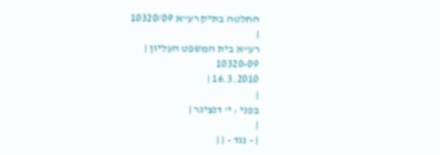החלטה בתיק רע"א 10320/09
|
רע"א בית המשפט העליון |
10320-09
16.3.2010 |
|
בפני : י' דנציגר |
|
| - נגד - | |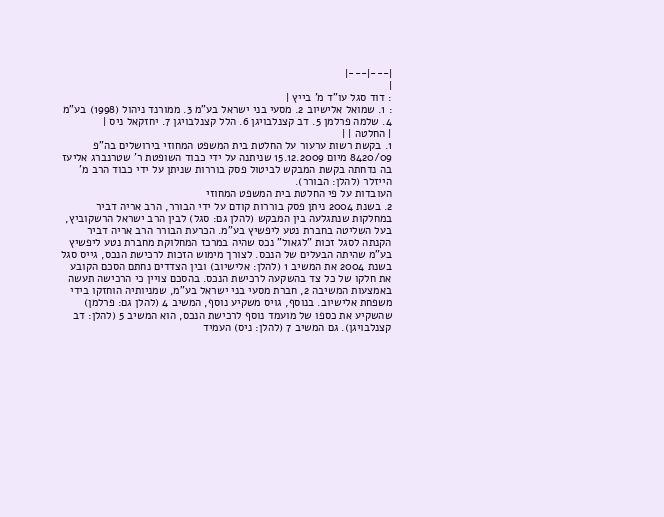|---|---|
|
: דוד סגל עו"ד מ' בייץ |
: 1. שמואל אלישיוב 2. מסעי בני ישראל בע"מ 3. ממורנד ניהול (1998) בע"מ 4. שלמה פרלמן 5. דב קצנלבויגן 6. הלל קצנלבויגן 7. יחזקאל ניס |
| החלטה | |
1. בקשת רשות ערעור על החלטת בית המשפט המחוזי בירושלים בה"פ 8420/09 מיום 15.12.2009 שניתנה על ידי כבוד השופטת ר' שטרנברג אליעז בה נדחתה בקשת המבקש לביטול פסק בוררות שניתן על ידי כבוד הרב מ' הייזלר (להלן: הבורר).
העובדות על פי החלטת בית המשפט המחוזי
2. בשנת 2004 ניתן פסק בוררות קודם על ידי הבורר, הרב אריה דביר במחלקות שנתגלעה בין המבקש (להלן גם: סגל) לבין הרב ישראל הרשקוביץ, בעל השליטה בחברת נטע ליפשיץ בע"מ. הכרעת הבורר הרב אריה דביר הקנתה לסגל זכות "לגאול" נכס שהיה במרכז המחלוקת מחברת נטע ליפשיץ בע"מ שהיתה הבעלים של הנכס. לצורך מימוש הזכות לרכישת הנכס, גייס סגל בשנת 2004 את המשיב 1 (להלן: אלישיוב) ובין הצדדים נחתם הסכם הקובע את חלקו של כל צד בהשקעה לרכישת הנכס. בהסכם צויין כי הרכישה תעשה באמצעות המשיבה 2, חברת מסעי בני ישראל בע"מ, שמניותיה הוחזקו בידי משפחת אלישיוב. בנוסף, גויס משקיע נוסף, המשיב 4 (להלן גם: פרלמן) שהשקיע את כספו של מועמד נוסף לרכישת הנכס, הוא המשיב 5 (להלן: דב קצנלבויגן). גם המשיב 7 (להלן: ניס) העמיד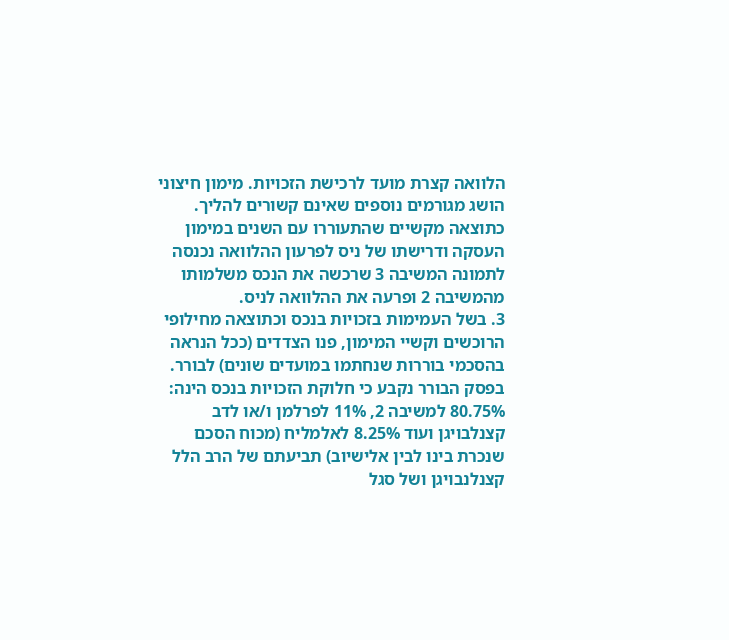הלוואה קצרת מועד לרכישת הזכויות. מימון חיצוני הושג מגורמים נוספים שאינם קשורים להליך. כתוצאה מקשיים שהתעוררו עם השנים במימון העסקה ודרישתו של ניס לפרעון ההלוואה נכנסה לתמונה המשיבה 3 שרכשה את הנכס משלמותו מהמשיבה 2 ופרעה את ההלוואה לניס.
3. בשל העמימות בזכויות בנכס וכתוצאה מחילופי הרוכשים וקשיי המימון, פנו הצדדים (ככל הנראה בהסכמי בוררות שנחתמו במועדים שונים) לבורר. בפסק הבורר נקבע כי חלוקת הזכויות בנכס הינה: 80.75% למשיבה 2, 11% לפרלמן ו/או לדב קצנלבויגן ועוד 8.25% לאלמליח (מכוח הסכם שנכרת בינו לבין אלישיוב) תביעתם של הרב הלל קצנלנבויגן ושל סגל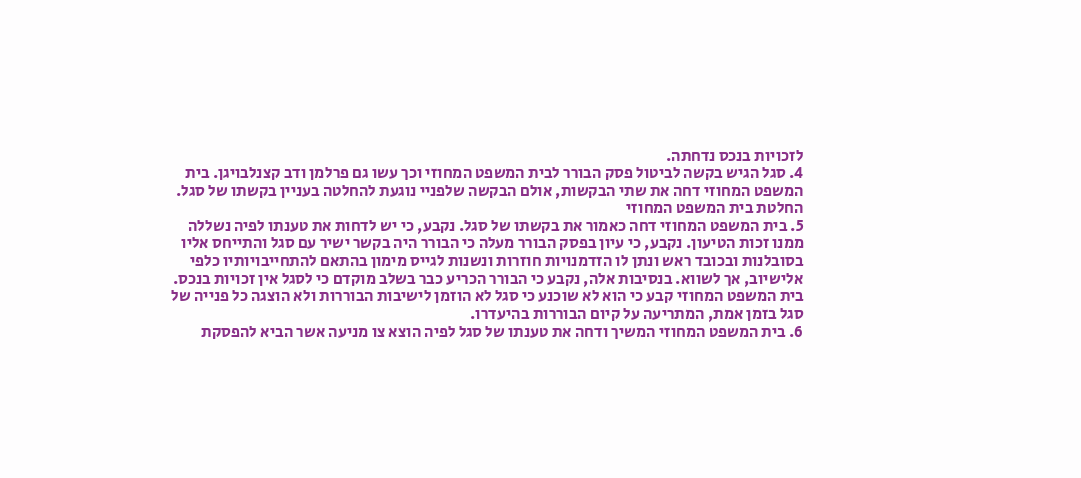לזכויות בנכס נדחתה.
4. סגל הגיש בקשה לביטול פסק הבורר לבית המשפט המחוזי וכך עשו גם פרלמן ודב קצנלבויגן. בית המשפט המחוזי דחה את שתי הבקשות, אולם הבקשה שלפניי נוגעת להחלטה בעניין בקשתו של סגל.
החלטת בית המשפט המחוזי
5. בית המשפט המחוזי דחה כאמור את בקשתו של סגל. נקבע, כי יש לדחות את טענתו לפיה נשללה ממנו זכות הטיעון. נקבע, כי עיון בפסק הבורר מעלה כי הבורר היה בקשר ישיר עם סגל והתייחס אליו בסובלנות ובכובד ראש ונתן לו הזדמנויות חוזרות ונשנות לגייס מימון בהתאם להתחייבויותיו כלפי אלישיוב, אך לשווא. בנסיבות אלה, נקבע כי הבורר הכריע כבר בשלב מוקדם כי לסגל אין זכויות בנכס. בית המשפט המחוזי קבע כי הוא לא שוכנע כי סגל לא הוזמן לישיבות הבוררות ולא הוצגה כל פנייה של סגל בזמן אמת, המתריעה על קיום הבוררות בהיעדרו.
6. בית המשפט המחוזי המשיך ודחה את טענתו של סגל לפיה הוצא צו מניעה אשר הביא להפסקת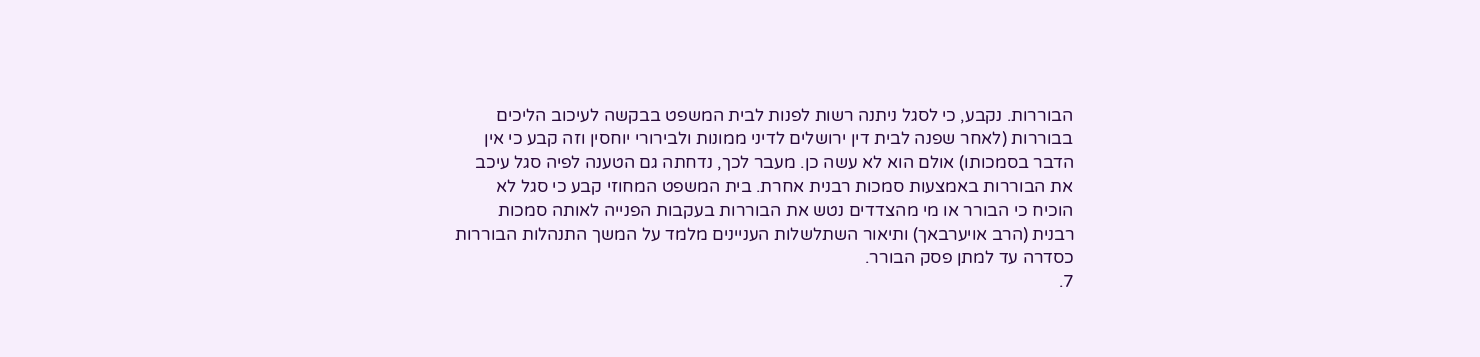הבוררות. נקבע, כי לסגל ניתנה רשות לפנות לבית המשפט בבקשה לעיכוב הליכים בבוררות (לאחר שפנה לבית דין ירושלים לדיני ממונות ולבירורי יוחסין וזה קבע כי אין הדבר בסמכותו) אולם הוא לא עשה כן. מעבר לכך, נדחתה גם הטענה לפיה סגל עיכב את הבוררות באמצעות סמכות רבנית אחרת. בית המשפט המחוזי קבע כי סגל לא הוכיח כי הבורר או מי מהצדדים נטש את הבוררות בעקבות הפנייה לאותה סמכות רבנית (הרב אויערבאך) ותיאור השתלשלות העניינים מלמד על המשך התנהלות הבוררות כסדרה עד למתן פסק הבורר.
7.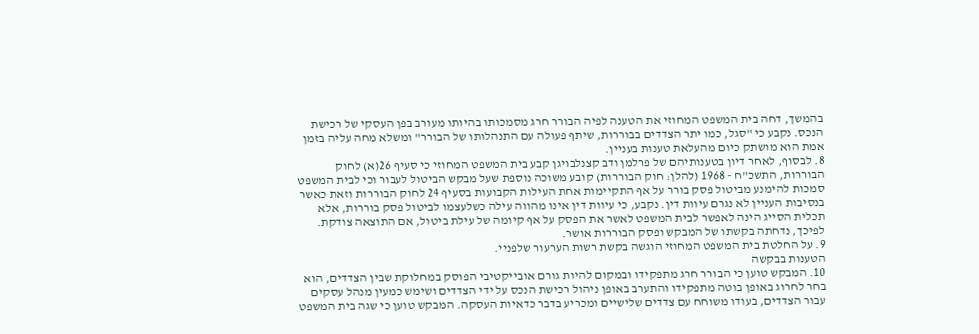בהמשך, דחה בית המשפט המחוזי את הטענה לפיה הבורר חרג מסמכותו בהיותו מעורב בפן העסקי של רכישת הנכס. נקבע כי "סגל, כמו יתר הצדדים בבוררות, שיתף פעולה עם התנהלותו של הבורר" ומשלא מחה עליה בזמן אמת הוא מושתק כיום מהעלאת טענות בעניין.
8. לבסוף, לאחר דיון בטענותיהם של פרלמן ודב קצנלבויגן קבע בית המשפט המחוזי כי סעיף 26(א) לחוק הבוררות, התשכ"ח - 1968 (להלן: חוק הבוררות) קובע משוכה נוספת שעל מבקש הביטול לעבור וכי לבית המשפט סמכות להימנע מביטול פסק בורר על אף התקיימות אחת העילות הקבועות בסעיף 24 לחוק הבוררות וזאת כאשר בנסיבות העניין לא נגרם עיוות דין. נקבע, כי עיוות דין אינו מהווה עילה כשלעצמו לביטול פסק בוררות, אלא תכלית הסייג הינה לאפשר לבית המשפט לאשר את הפסק על אף קיומה של עילת ביטול, אם התוצאה צודקת. לפיכך, נדחתה בקשתו של המבקש ופסק הבוררות אושר.
9. על החלטת בית המשפט המחוזי הוגשה בקשת רשות הערעור שלפניי.
הטענות בבקשה
10. המבקש טוען כי הבורר חרג מתפקידו ובמקום להיות גורם אובייקטיבי הפוסק במחלוקת שבין הצדדים, הוא בחר לחרוג באופן בוטה מתפקידו והתערב באופן ניהול רכישת הנכס על ידי הצדדים ושימש כמעין מנהל עסקים עבור הצדדים, בעודו משוחח עם צדדים שלישיים ומכריע בדבר כדאיות העסקה. המבקש טוען כי שגה בית המשפט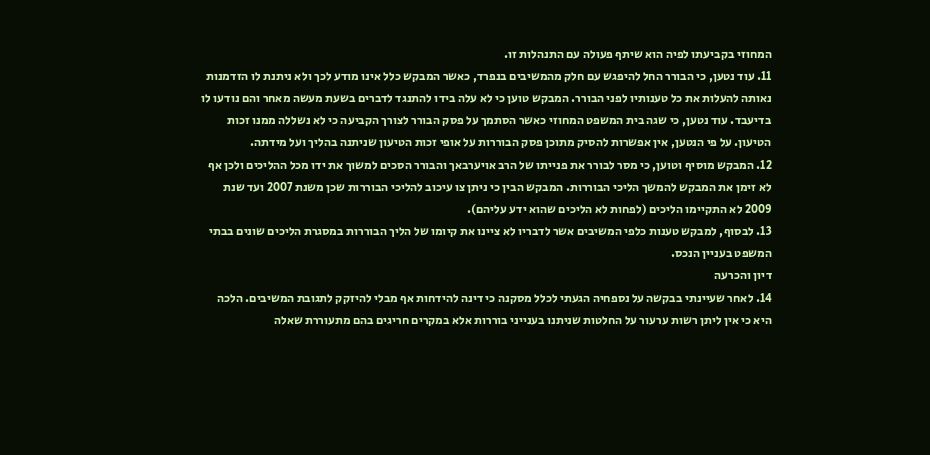המחוזי בקביעתו לפיה הוא שיתף פעולה עם התנהלות זו.
11. עוד נטען, כי הבורר החל להיפגש עם חלק מהמשיבים בנפרד, כאשר המבקש כלל אינו מודע לכך ולא ניתנת לו הזדמנות נאותה להעלות את כל טענותיו לפני הבורר. המבקש טוען כי לא עלה בידו להתנגד לדברים בשעת מעשה מאחר והם נודעו לו בדיעבד. עוד נטען, כי שגה בית המשפט המחוזי כאשר הסתמך על פסק הבורר לצורך הקביעה כי לא נשללה ממנו זכות הטיעון. על פי הנטען, אין אפשרות להסיק מתוכן פסק הבוררות על אופי זכות הטיעון שניתנה בהליך ועל מידתה.
12. המבקש מוסיף וטוען, כי מסר לבורר את פנייתו של הרב אויערבאך והבורר הסכים למשוך את ידו מכל ההליכים ולכן אף לא זימן את המבקש להמשך הליכי הבוררות. המבקש הבין כי ניתן צו עיכוב להליכי הבוררות שכן משנת 2007 ועד שנת 2009 לא התקיימו הליכים (לפחות לא הליכים שהוא ידע עליהם).
13. לבסוף, למבקש טענות כלפי המשיבים אשר לדבריו לא ציינו את קיומו של הליך הבוררות במסגרת הליכים שונים בבתי המשפט בעניין הנכס.
דיון והכרעה
14. לאחר שעיינתי בבקשה על נספחיה הגעתי לכלל מסקנה כי דינה להידחות אף מבלי להיזקק לתגובת המשיבים. הלכה היא כי אין ליתן רשות ערעור על החלטות שניתנו בענייני בוררות אלא במקרים חריגים בהם מתעוררת שאלה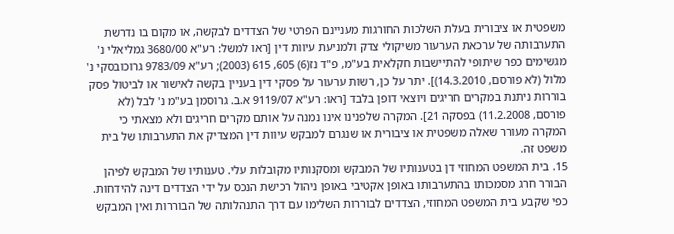משפטית או ציבורית בעלת השלכות החורגות מעניינם הפרטי של הצדדים לבקשה, או מקום בו נדרשת התערבותה של ערכאת הערעור משיקולי צדק ולמניעת עיוות דין [ראו למשל: רע"א 3680/00 גמליאלי נ' מגשימים כפר שיתופי להתיישבות חקלאית בע"מ, פ"ד נז(6) 605, 615 (2003); רע"א 9783/09 גרוכובסקי נ' מלול (לא פורסם, 14.3.2010)]. יתר על כן, רשות ערעור על פסקי דין בעניין בקשה לאישור או לביטול פסק בוררות ניתנת במקרים חריגים ויוצאי דופן בלבד [ראו: רע"א 9119/07 א.ב. גרוסמן בע"מ נ' לבל (לא פורסם, 11.2.2008) בפסקה 21]. המקרה שלפנינו אינו נמנה על אותם מקרים חריגים ולא מצאתי כי המקרה מעורר שאלה משפטית או ציבורית או שנגרם למבקש עיוות דין המצדיק את התערבותו של בית משפט זה.
15. בית המשפט המחוזי דן בטענותיו של המבקש ומסקנותיו מקובלות עלי. טענותיו של המבקש לפיהן הבורר חרג מסמכותו בהתערבותו באופן אקטיבי באופן ניהול רכישת הנכס על ידי הצדדים דינה להידחות. כפי שקבע בית המשפט המחוזי, הצדדים לבוררות השלימו עם דרך התנהלותה של הבוררות ואין המבקש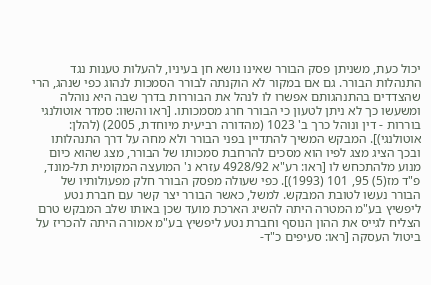יכול כעת, משניתן פסק הבורר שאינו נושא חן בעיניו, להעלות טענות נגד התנהלות הבורר. גם אם במקור לא הוקנתה לבורר הסמכות לנהוג כפי שנהג, הרי שהצדדים בהתנהגותם אפשרו לו לנהל את הבוררות בדרך שבה היא נוהלה ומשעשו כך לא ניתן לטעון כי הבורר חרג מסמכותו. [ראו והשוו: סמדר אוטולנגי בוררות - דין ונוהל כרך ב' 1023 (מהדורה רביעית מיוחדת, 2005) (להלן: אוטולנגי)]. המבקש המשיך להתדיין בפני הבורר ולא מחה על דרך התנהלותו ובכך הציג מצג לפיו הוא מסכים להרחבת סמכותו של הבורר, מצג שהוא כיום מנוע מלהתכחש לו [ראו: רע"א 4928/92 עזרא נ' המועצה המקומית תל-מונד, פ"ד מז(5) 95, 101 (1993)]. כפי שעולה מפסק הבורר חלק מפעולותיו של הבורר נעשו לטובת המבקש. למשל, כאשר הבורר יצר קשר עם חברת נטע ליפשיץ בע"מ המטרה היתה להשיג הארכת מועד שכן באותו שלב המבקש טרם הצליח לגייס את ההון הנוסף וחברת נטע ליפשיץ בע"מ אמורה היתה להכריז על ביטול העסקה [ראו: סעיפים כ"ד-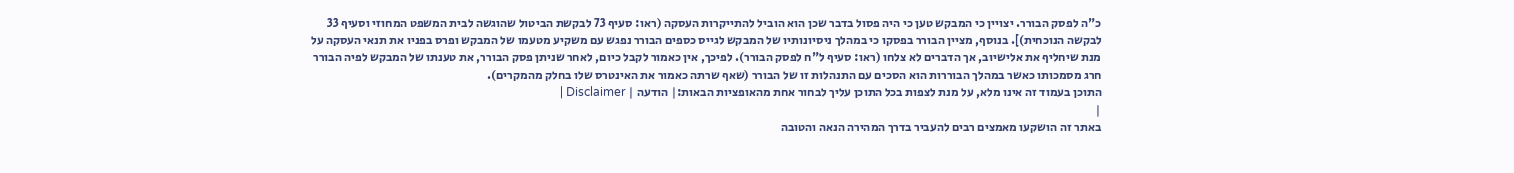כ"ה לפסק הבורר. יצויין כי המבקש טען כי היה פסול בדבר שכן הוא הוביל להתייקרות העסקה (ראו: סעיף 73 לבקשת הביטול שהוגשה לבית המשפט המחוזי וסעיף 33 לבקשה הנוכחית)]. בנוסף, מציין הבורר בפסקו כי במהלך ניסיונותיו של המבקש לגייס כספים הבורר נפגש עם משקיע מטעמו של המבקש ופרס בפניו את תנאי העסקה על מנת שיחליף את אלישיוב, אך הדברים לא צלחו (ראו: סעיף ל"ח לפסק הבורר). לפיכך, אין כאמור לקבל כיום, לאחר שניתן פסק הבורר, את טענתו של המבקש לפיה הבורר חרג מסמכותו כאשר במהלך הבוררות הוא הסכים עם התנהלות זו של הבורר (שאף שרתה כאמור את האינטרס שלו בחלק מהמקרים).
התוכן בעמוד זה אינו מלא, על מנת לצפות בכל התוכן עליך לבחור אחת מהאופציות הבאות:| הודעה | Disclaimer |
|
באתר זה הושקעו מאמצים רבים להעביר בדרך המהירה הנאה והטובה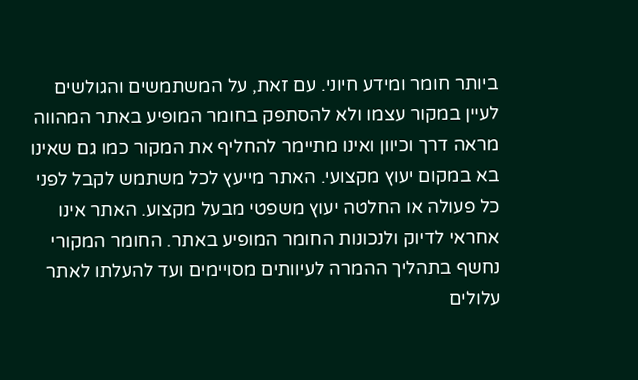ביותר חומר ומידע חיוני. עם זאת, על המשתמשים והגולשים לעיין במקור עצמו ולא להסתפק בחומר המופיע באתר המהווה מראה דרך וכיוון ואינו מתיימר להחליף את המקור כמו גם שאינו בא במקום יעוץ מקצועי. האתר מייעץ לכל משתמש לקבל לפני כל פעולה או החלטה יעוץ משפטי מבעל מקצוע. האתר אינו אחראי לדיוק ולנכונות החומר המופיע באתר. החומר המקורי נחשף בתהליך ההמרה לעיוותים מסויימים ועד להעלתו לאתר עלולים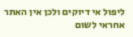ליפול אי דיוקים ולכן אין האתר אחראי לשום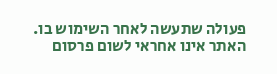פעולה שתעשה לאחר השימוש בו. האתר אינו אחראי לשום פרסום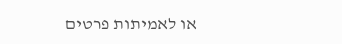או לאמיתות פרטים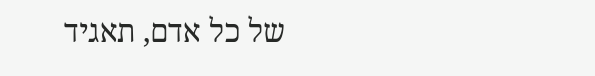של כל אדם, תאגיד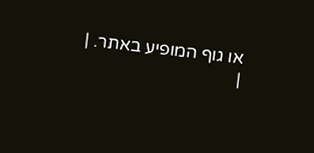או גוף המופיע באתר. |
|